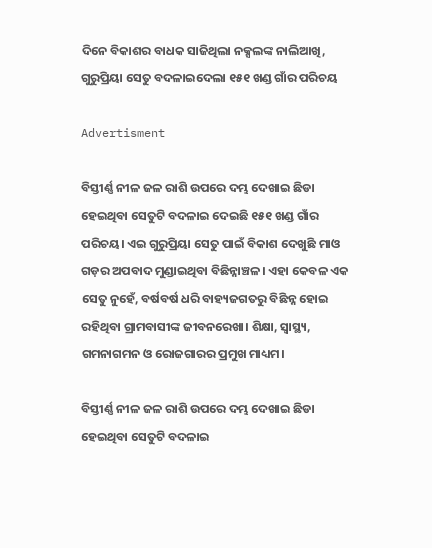ଦିନେ ବିକାଶର ବାଧକ ସାଜିଥିଲା ନକ୍ସଲଙ୍କ ନାଲିଆଖି, ଗୁରୁପ୍ରିୟା ସେତୁ ବଦଳାଇଦେଲା ୧୫୧ ଖଣ୍ଡ ଗାଁର ପରିଚୟ

Advertisment

ବିସ୍ତୀର୍ଣ୍ଣ ନୀଳ ଜଳ ରାଶି ଉପରେ ଦମ୍ଭ ଦେଖାଇ ଛିଡା ହେଇଥିବା ସେତୁଟି ବଦଳାଇ ଦେଇଛି ୧୫୧ ଖଣ୍ଡ ଗାଁର ପରିଚୟ। ଏଇ ଗୁରୁପ୍ରିୟା ସେତୁ ପାଇଁ ବିକାଶ ଦେଖୁଛି ମାଓ ଗଡ଼ର ଅପବାଦ ମୁଣ୍ଡାଇଥିବା ବିଛିନ୍ନାଞ୍ଚଳ। ଏହା କେବଳ ଏକ ସେତୁ ନୁହେଁ, ବର୍ଷବର୍ଷ ଧରି ବାହ୍ୟଜଗତରୁ ବିଛିନ୍ନ ହୋଇ ରହିଥିବା ଗ୍ରାମବାସୀଙ୍କ ଜୀବନରେଖା। ଶିକ୍ଷା, ସ୍ୱାସ୍ଥ୍ୟ, ଗମନାଗମନ ଓ ରୋଜଗାରର ପ୍ରମୁଖ ମାଧ୍ୟମ।

ବିସ୍ତୀର୍ଣ୍ଣ ନୀଳ ଜଳ ରାଶି ଉପରେ ଦମ୍ଭ ଦେଖାଇ ଛିଡା ହେଇଥିବା ସେତୁଟି ବଦଳାଇ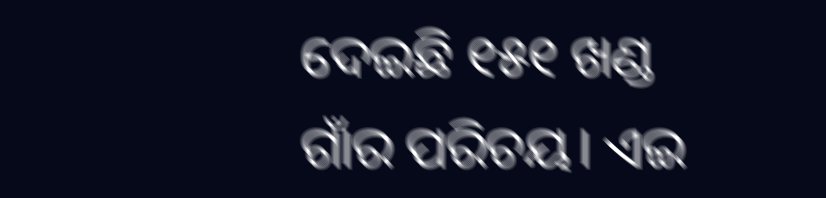ଦେଇଛି ୧୫୧ ଖଣ୍ଡ ଗାଁର ପରିଚୟ। ଏଇ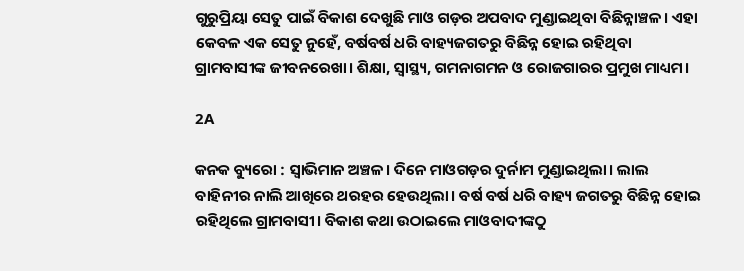ଗୁରୁପ୍ରିୟା ସେତୁ ପାଇଁ ବିକାଶ ଦେଖୁଛି ମାଓ ଗଡ଼ର ଅପବାଦ ମୁଣ୍ଡାଇଥିବା ବିଛିନ୍ନାଞ୍ଚଳ। ଏହା କେବଳ ଏକ ସେତୁ ନୁହେଁ, ବର୍ଷବର୍ଷ ଧରି ବାହ୍ୟଜଗତରୁ ବିଛିନ୍ନ ହୋଇ ରହିଥିବା ଗ୍ରାମବାସୀଙ୍କ ଜୀବନରେଖା। ଶିକ୍ଷା, ସ୍ୱାସ୍ଥ୍ୟ, ଗମନାଗମନ ଓ ରୋଜଗାରର ପ୍ରମୁଖ ମାଧ୍ୟମ।

2A

କନକ ବ୍ୟୁରୋ : ସ୍ୱାଭିମାନ ଅଞ୍ଚଳ। ଦିନେ ମାଓଗଡ଼ର ଦୁର୍ନାମ ମୁଣ୍ଡାଇଥିଲା। ଲାଲ ବାହିନୀର ନାଲି ଆଖିରେ ଥରହର ହେଉଥିଲା। ବର୍ଷ ବର୍ଷ ଧରି ବାହ୍ୟ ଜଗତରୁ ବିଛିନ୍ନ ହୋଇ ରହିଥିଲେ ଗ୍ରାମବାସୀ। ବିକାଶ କଥା ଉଠାଇଲେ ମାଓବାଦୀଙ୍କଠୁ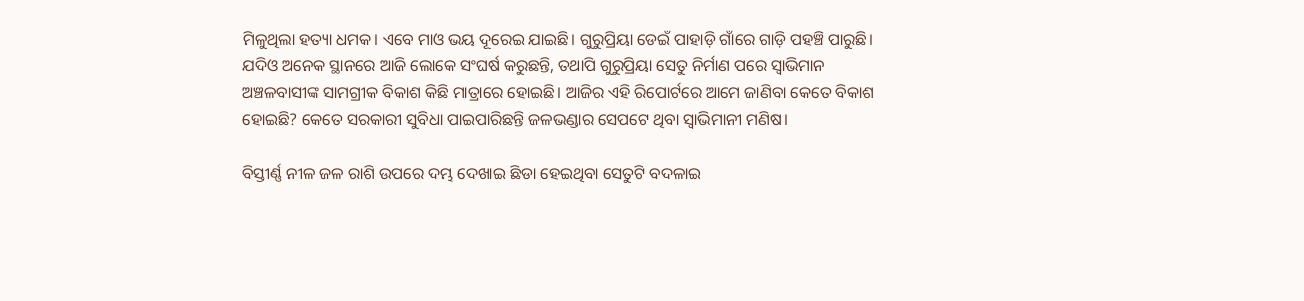ମିଳୁଥିଲା ହତ୍ୟା ଧମକ। ଏବେ ମାଓ ଭୟ ଦୂରେଇ ଯାଇଛି। ଗୁରୁପ୍ରିୟା ଡେଇଁ ପାହାଡ଼ି ଗାଁରେ ଗାଡ଼ି ପହଞ୍ଚି ପାରୁଛି। ଯଦିଓ ଅନେକ ସ୍ଥାନରେ ଆଜି ଲୋକେ ସଂଘର୍ଷ କରୁଛନ୍ତି, ତଥାପି ଗୁରୁପ୍ରିୟା ସେତୁ ନିର୍ମାଣ ପରେ ସ୍ୱାଭିମାନ ଅଞ୍ଚଳବାସୀଙ୍କ ସାମଗ୍ରୀକ ବିକାଶ କିଛି ମାତ୍ରାରେ ହୋଇଛି। ଆଜିର ଏହି ରିପୋର୍ଟରେ ଆମେ ଜାଣିବା କେତେ ବିକାଶ ହୋଇଛି? କେତେ ସରକାରୀ ସୁବିଧା ପାଇପାରିଛନ୍ତି ଜଳଭଣ୍ଡାର ସେପଟେ ଥିବା ସ୍ୱାଭିମାନୀ ମଣିଷ।

ବିସ୍ତୀର୍ଣ୍ଣ ନୀଳ ଜଳ ରାଶି ଉପରେ ଦମ୍ଭ ଦେଖାଇ ଛିଡା ହେଇଥିବା ସେତୁଟି ବଦଳାଇ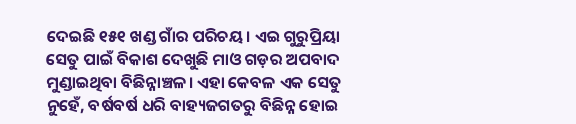ଦେଇଛି ୧୫୧ ଖଣ୍ଡ ଗାଁର ପରିଚୟ। ଏଇ ଗୁରୁପ୍ରିୟା ସେତୁ ପାଇଁ ବିକାଶ ଦେଖୁଛି ମାଓ ଗଡ଼ର ଅପବାଦ ମୁଣ୍ଡାଇଥିବା ବିଛିନ୍ନାଞ୍ଚଳ। ଏହା କେବଳ ଏକ ସେତୁ ନୁହେଁ, ବର୍ଷବର୍ଷ ଧରି ବାହ୍ୟଜଗତରୁ ବିଛିନ୍ନ ହୋଇ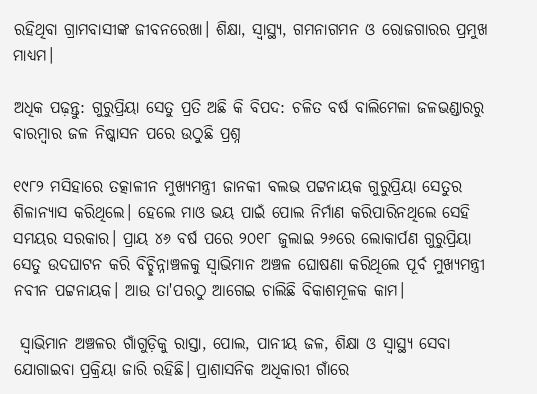ରହିଥିବା ଗ୍ରାମବାସୀଙ୍କ ଜୀବନରେଖା। ଶିକ୍ଷା, ସ୍ୱାସ୍ଥ୍ୟ, ଗମନାଗମନ ଓ ରୋଜଗାରର ପ୍ରମୁଖ ମାଧ୍ୟମ।

ଅଧିକ ପଢ଼ନ୍ତୁ: ଗୁରୁପ୍ରିୟା ସେତୁ ପ୍ରତି ଅଛି କି ବିପଦ: ଚଳିତ ବର୍ଷ ବାଲିମେଳା ଜଳଭଣ୍ଡାରରୁ ବାରମ୍ୱାର ଜଳ ନିଷ୍କାସନ ପରେ ଉଠୁଛି ପ୍ରଶ୍ନ

୧୯୮୨ ମସିହାରେ ତତ୍କାଳୀନ ମୁଖ୍ୟମନ୍ତ୍ରୀ ଜାନକୀ ବଲଭ ପଟ୍ଟନାୟକ ଗୁରୁପ୍ରିୟା ସେତୁର ଶିଳାନ୍ୟାସ କରିଥିଲେ। ହେଲେ ମାଓ ଭୟ ପାଇଁ ପୋଲ ନିର୍ମାଣ କରିପାରିନଥିଲେ ସେହି ସମୟର ସରକାର। ପ୍ରାୟ ୪୬ ବର୍ଷ ପରେ ୨୦୧୮ ଜୁଲାଇ ୨୬ରେ ଲୋକାର୍ପଣ ଗୁରୁପ୍ରିୟା ସେତୁ ଉଦଘାଟନ କରି ବିଚ୍ଛିନ୍ନାଞ୍ଚଳକୁ ସ୍ୱାଭିମାନ ଅଞ୍ଚଳ ଘୋଷଣା କରିଥିଲେ ପୂର୍ବ ମୁଖ୍ୟମନ୍ତ୍ରୀ ନବୀନ ପଟ୍ଟନାୟକ। ଆଉ ତା'ପରଠୁ ଆଗେଇ ଚାଲିଛି ବିକାଶମୂଳକ କାମ।

 ସ୍ୱାଭିମାନ ଅଞ୍ଚଳର ଗାଁଗୁଡ଼ିକୁ ରାସ୍ତା, ପୋଲ, ପାନୀୟ ଜଳ, ଶିକ୍ଷା ଓ ସ୍ୱାସ୍ଥ୍ୟ ସେବା ଯୋଗାଇବା ପ୍ରକ୍ରିୟା ଜାରି ରହିଛି। ପ୍ରାଶାସନିକ ଅଧିକାରୀ ଗାଁରେ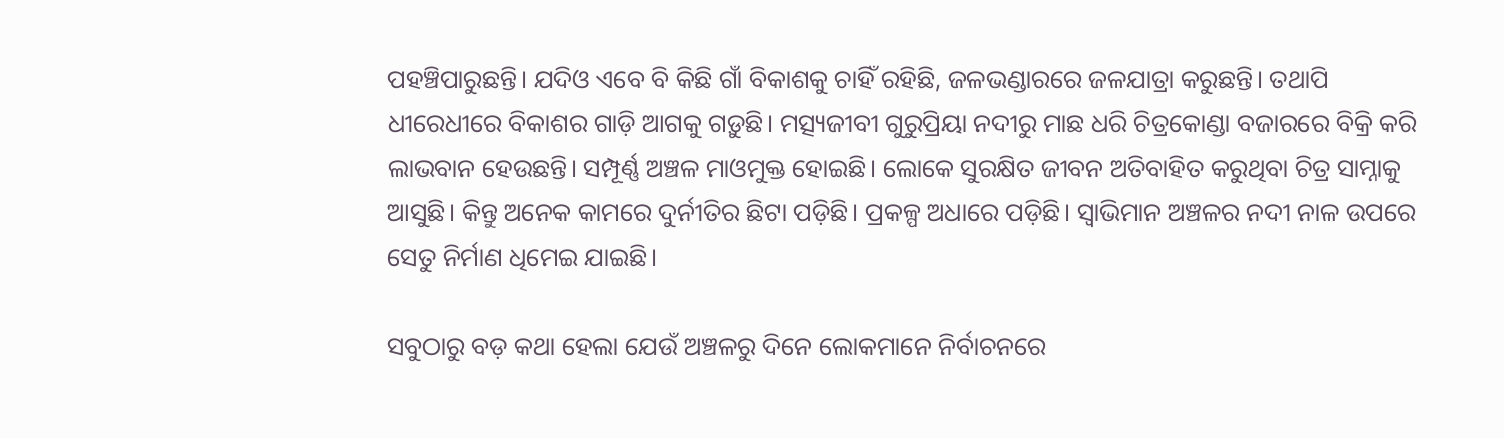ପହଞ୍ଚିପାରୁଛନ୍ତି। ଯଦିଓ ଏବେ ବି କିଛି ଗାଁ ବିକାଶକୁ ଚାହିଁ ରହିଛି, ଜଳଭଣ୍ଡାରରେ ଜଳଯାତ୍ରା କରୁଛନ୍ତି। ତଥାପି ଧୀରେଧୀରେ ବିକାଶର ଗାଡ଼ି ଆଗକୁ ଗଡ଼ୁଛି। ମତ୍ସ୍ୟଜୀବୀ ଗୁରୁପ୍ରିୟା ନଦୀରୁ ମାଛ ଧରି ଚିତ୍ରକୋଣ୍ଡା ବଜାରରେ ବିକ୍ରି କରି ଲାଭବାନ ହେଉଛନ୍ତି। ସମ୍ପୂର୍ଣ୍ଣ ଅଞ୍ଚଳ ମାଓମୁକ୍ତ ହୋଇଛି। ଲୋକେ ସୁରକ୍ଷିତ ଜୀବନ ଅତିବାହିତ କରୁଥିବା ଚିତ୍ର ସାମ୍ନାକୁ ଆସୁଛି। କିନ୍ତୁ ଅନେକ କାମରେ ଦୁର୍ନୀତିର ଛିଟା ପଡ଼ିଛି। ପ୍ରକଳ୍ପ ଅଧାରେ ପଡ଼ିଛି। ସ୍ୱାଭିମାନ ଅଞ୍ଚଳର ନଦୀ ନାଳ ଉପରେ ସେତୁ ନିର୍ମାଣ ଧିମେଇ ଯାଇଛି।

ସବୁଠାରୁ ବଡ଼ କଥା ହେଲା ଯେଉଁ ଅଞ୍ଚଳରୁ ଦିନେ ଲୋକମାନେ ନିର୍ବାଚନରେ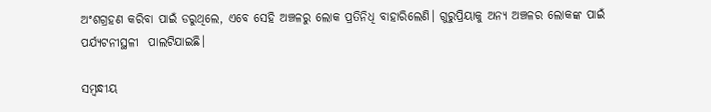ଅଂଶଗ୍ରହଣ କରିବା ପାଇଁ ଡରୁଥିଲେ, ଏବେ ସେହି ଅଞ୍ଚଳରୁ ଲୋକ ପ୍ରତିନିଧି ବାହାରିଲେଣି। ଗୁରୁପ୍ରିୟାକୁ ଅନ୍ୟ ଅଞ୍ଚଳର ଲୋକଙ୍କ ପାଇଁ ପର୍ଯ୍ୟଟନୀସ୍ଥଳୀ  ପାଲଟିଯାଇଛି।

ସମ୍ବନ୍ଧୀୟ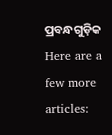ପ୍ରବନ୍ଧଗୁଡ଼ିକ
Here are a few more articles: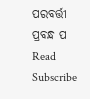ପରବର୍ତ୍ତୀ ପ୍ରବନ୍ଧ ପ Read
Subscribe